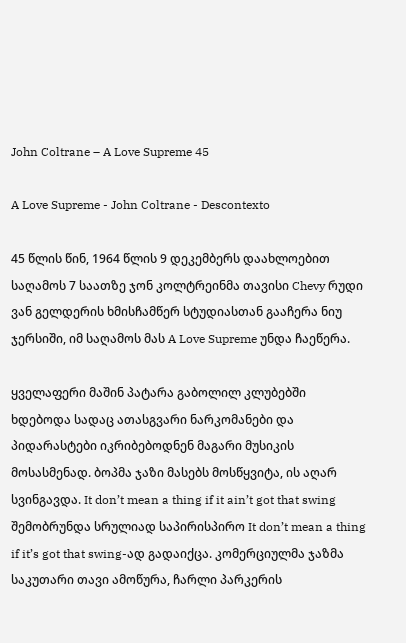John Coltrane – A Love Supreme 45

A Love Supreme - John Coltrane - Descontexto

45 წლის წინ, 1964 წლის 9 დეკემბერს დაახლოებით საღამოს 7 საათზე ჯონ კოლტრეინმა თავისი Chevy რუდი ვან გელდერის ხმისჩამწერ სტუდიასთან გააჩერა ნიუ ჯერსიში, იმ საღამოს მას A Love Supreme უნდა ჩაეწერა.

ყველაფერი მაშინ პატარა გაბოლილ კლუბებში ხდებოდა სადაც ათასგვარი ნარკომანები და პიდარასტები იკრიბებოდნენ მაგარი მუსიკის მოსასმენად. ბოპმა ჯაზი მასებს მოსწყვიტა, ის აღარ სვინგავდა. It don’t mean a thing if it ain’t got that swing შემობრუნდა სრულიად საპირისპირო It don’t mean a thing if it’s got that swing-ად გადაიქცა. კომერციულმა ჯაზმა საკუთარი თავი ამოწურა, ჩარლი პარკერის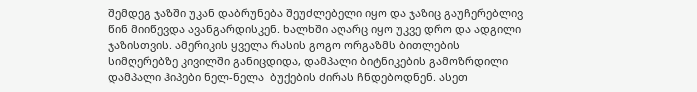შემდეგ ჯაზში უკან დაბრუნება შეუძლებელი იყო და ჯაზიც გაუჩერებლივ წინ მიიწევდა ავანგარდისკენ. ხალხში აღარც იყო უკვე დრო და ადგილი ჯაზისთვის. ამერიკის ყველა რასის გოგო ორგაზმს ბითლების სიმღერებზე კივილში განიცდიდა, დამპალი ბიტნიკების გამოზრდილი დამპალი ჰიპები ნელ-ნელა  ბუქების ძირას ჩნდებოდნენ. ასეთ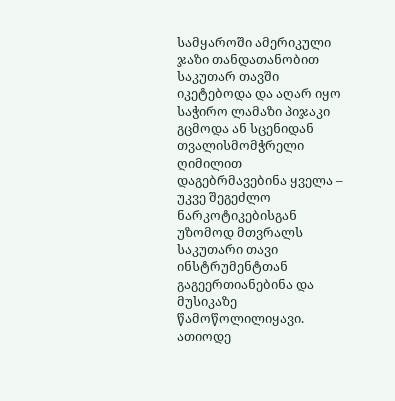სამყაროში ამერიკული ჯაზი თანდათანობით საკუთარ თავში იკეტებოდა და აღარ იყო საჭირო ლამაზი პიჯაკი გცმოდა ან სცენიდან თვალისმომჭრელი ღიმილით დაგებრმავებინა ყველა – უკვე შეგეძლო ნარკოტიკებისგან უზომოდ მთვრალს საკუთარი თავი ინსტრუმენტთან გაგეერთიანებინა და მუსიკაზე წამოწოლილიყავი. ათიოდე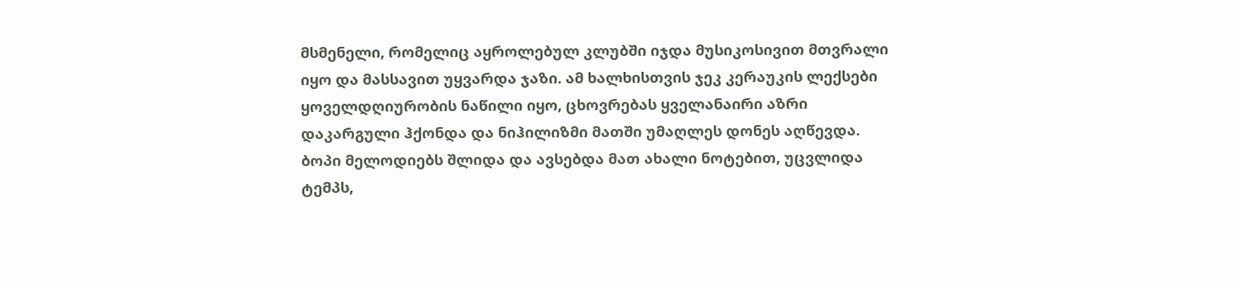მსმენელი, რომელიც აყროლებულ კლუბში იჯდა მუსიკოსივით მთვრალი იყო და მასსავით უყვარდა ჯაზი. ამ ხალხისთვის ჯეკ კერაუკის ლექსები ყოველდღიურობის ნაწილი იყო, ცხოვრებას ყველანაირი აზრი დაკარგული ჰქონდა და ნიჰილიზმი მათში უმაღლეს დონეს აღწევდა. ბოპი მელოდიებს შლიდა და ავსებდა მათ ახალი ნოტებით, უცვლიდა ტემპს,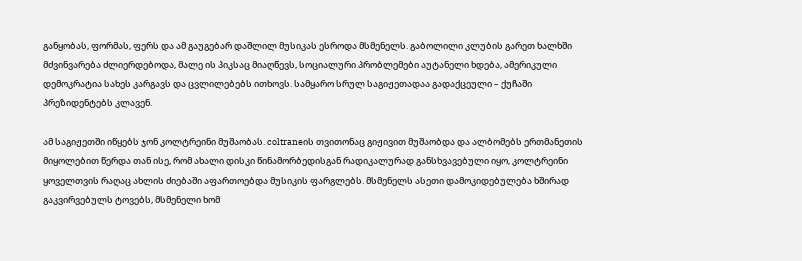განყობას, ფორმას, ფერს და ამ გაუგებარ დაშლილ მუსიკას ესროდა მსმენელს. გაბოლილი კლუბის გარეთ ხალხში მძვინვარება ძლიერდებოდა, მალე ის პიკსაც მიაღწევს, სოციალური პრობლემები აუტანელი ხდება, ამერიკული დემოკრატია სახეს კარგავს და ცვლილებებს ითხოვს. სამყარო სრულ საგიჟეთადაა გადაქცეული – ქუჩაში პრეზიდენტებს კლავენ.

ამ საგიჟეთში იწყებს ჯონ კოლტრეინი მუშაობას. coltraneის თვითონაც გიჟივით მუშაობდა და ალბომებს ერთმანეთის მიყოლებით წერდა თან ისე, რომ ახალი დისკი წინამორბედისგან რადიკალურად განსხვავებული იყო, კოლტრეინი ყოველთვის რაღაც ახლის ძიებაში აფართოებდა მუსიკის ფარგლებს. მსმენელს ასეთი დამოკიდებულება ხშირად გაკვირვებულს ტოვებს, მსმენელი ხომ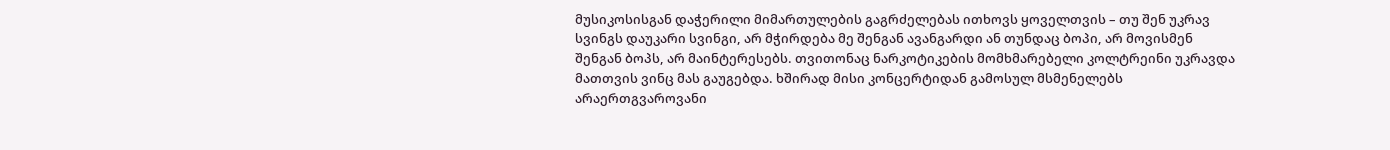მუსიკოსისგან დაჭერილი მიმართულების გაგრძელებას ითხოვს ყოველთვის – თუ შენ უკრავ სვინგს დაუკარი სვინგი, არ მჭირდება მე შენგან ავანგარდი ან თუნდაც ბოპი, არ მოვისმენ შენგან ბოპს, არ მაინტერესებს. თვითონაც ნარკოტიკების მომხმარებელი კოლტრეინი უკრავდა მათთვის ვინც მას გაუგებდა. ხშირად მისი კონცერტიდან გამოსულ მსმენელებს არაერთგვაროვანი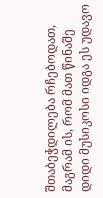შთაბეჭდილება რჩებოდათ, მაგრამ ის, რომ მათ წინაშე დიდი მუსიკოსი იდგა ეს უდავო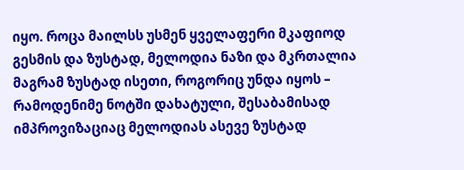იყო. როცა მაილსს უსმენ ყველაფერი მკაფიოდ გესმის და ზუსტად, მელოდია ნაზი და მკრთალია მაგრამ ზუსტად ისეთი, როგორიც უნდა იყოს – რამოდენიმე ნოტში დახატული, შესაბამისად იმპროვიზაციაც მელოდიას ასევე ზუსტად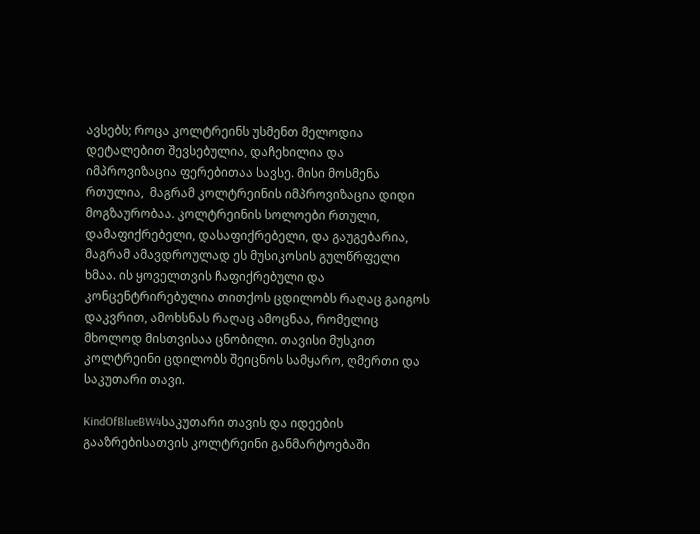ავსებს; როცა კოლტრეინს უსმენთ მელოდია დეტალებით შევსებულია, დაჩეხილია და იმპროვიზაცია ფერებითაა სავსე. მისი მოსმენა რთულია,  მაგრამ კოლტრეინის იმპროვიზაცია დიდი მოგზაურობაა. კოლტრეინის სოლოები რთული, დამაფიქრებელი, დასაფიქრებელი, და გაუგებარია, მაგრამ ამავდროულად ეს მუსიკოსის გულწრფელი ხმაა. ის ყოველთვის ჩაფიქრებული და კონცენტრირებულია თითქოს ცდილობს რაღაც გაიგოს დაკვრით, ამოხსნას რაღაც ამოცნაა, რომელიც მხოლოდ მისთვისაა ცნობილი. თავისი მუსკით კოლტრეინი ცდილობს შეიცნოს სამყარო, ღმერთი და საკუთარი თავი.

KindOfBlueBW4საკუთარი თავის და იდეების გააზრებისათვის კოლტრეინი განმარტოებაში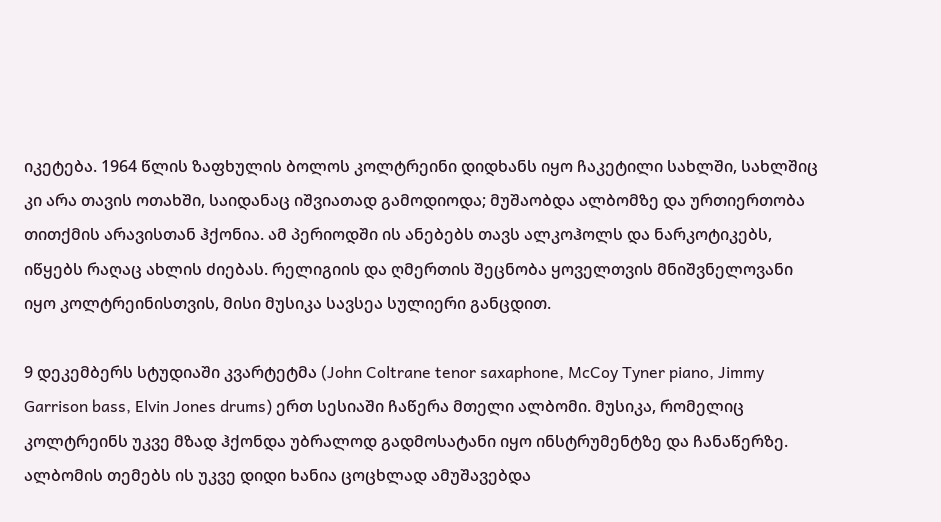იკეტება. 1964 წლის ზაფხულის ბოლოს კოლტრეინი დიდხანს იყო ჩაკეტილი სახლში, სახლშიც კი არა თავის ოთახში, საიდანაც იშვიათად გამოდიოდა; მუშაობდა ალბომზე და ურთიერთობა თითქმის არავისთან ჰქონია. ამ პერიოდში ის ანებებს თავს ალკოჰოლს და ნარკოტიკებს, იწყებს რაღაც ახლის ძიებას. რელიგიის და ღმერთის შეცნობა ყოველთვის მნიშვნელოვანი იყო კოლტრეინისთვის, მისი მუსიკა სავსეა სულიერი განცდით.

9 დეკემბერს სტუდიაში კვარტეტმა (John Coltrane tenor saxaphone, McCoy Tyner piano, Jimmy Garrison bass, Elvin Jones drums) ერთ სესიაში ჩაწერა მთელი ალბომი. მუსიკა, რომელიც კოლტრეინს უკვე მზად ჰქონდა უბრალოდ გადმოსატანი იყო ინსტრუმენტზე და ჩანაწერზე. ალბომის თემებს ის უკვე დიდი ხანია ცოცხლად ამუშავებდა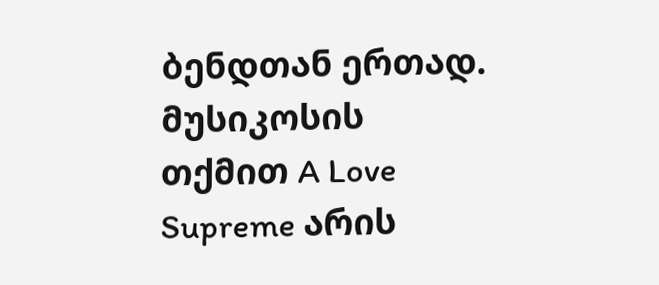ბენდთან ერთად. მუსიკოსის თქმით A Love Supreme არის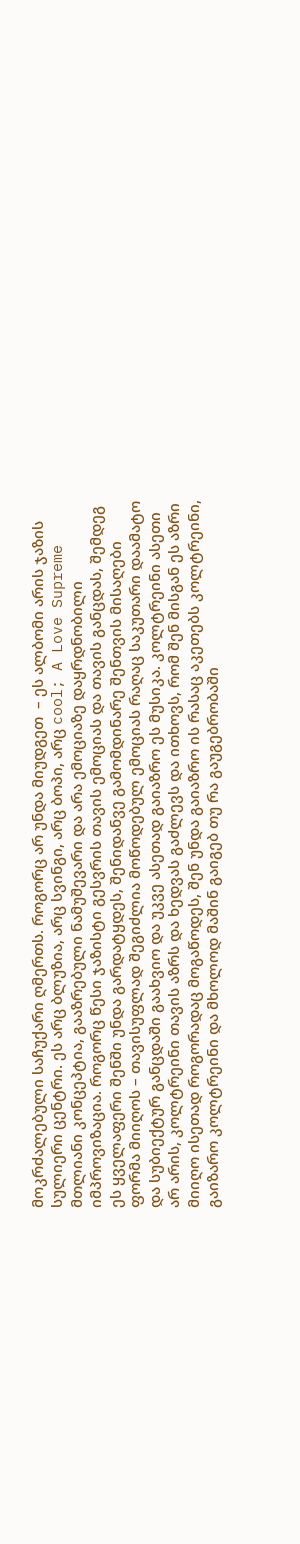მოკრძალებული საჩუქარი ღმერთს. როგორც არ უნდა მიუდგეთ  – ეს ალბომი არის ჯაზის სულიერი ცენტრი. ეს არც ბლუზია, არც სვინგი, არც ბოპი, არც cool; A Love Supreme მთლიანი კონცეპტია, გააზრებული ნამუშევარი და არა ემოციაზე დაყრდნობილი იმპროვიზაცია. როგორც წესი ჯაზისტი გესვრის თავის ემოციას და თავის განცდას, შემდეგ ეს ყველაფერი შენში უნდა გარდატყდეს, შენიდანვე გამომდინარე შენთვის მისაღები ფორმა მიიღოს – თავისუფლად შეგიძლია მოწოდებულ ემოციას რაღაც საკუთარი დაამატო და სუბიექტურ განცდაში გაახვიო და უკვე ასეთად გაიაზრო ეს მუსიკა. კოლტრეინი ასეთი არ არის, კოლტრეინი თავის აზრს და ხედვას გაძლევს და ითხოვს, რომ შენ მისგან ეს აზრი მიიღო ისეთად როგორადაც მოგაწოდეს, შენ უნდა გაიაზრო ის რასაც აკეთებს კოლტრეინი, გაიზარო კოლტრეინი და მხოლოდ მაშინ გაიგებ თუ რა გაუგებრობაში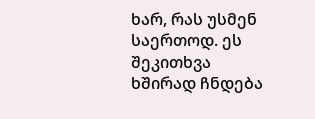ხარ, რას უსმენ საერთოდ. ეს შეკითხვა ხშირად ჩნდება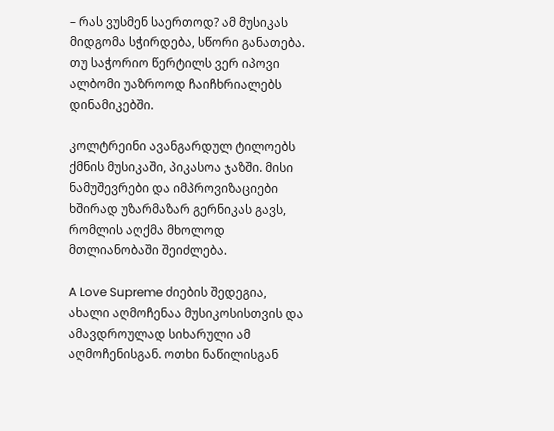– რას ვუსმენ საერთოდ? ამ მუსიკას მიდგომა სჭირდება, სწორი განათება. თუ საჭორიო წერტილს ვერ იპოვი ალბომი უაზროოდ ჩაიჩხრიალებს დინამიკებში.

კოლტრეინი ავანგარდულ ტილოებს ქმნის მუსიკაში, პიკასოა ჯაზში. მისი ნამუშევრები და იმპროვიზაციები ხშირად უზარმაზარ გერნიკას გავს, რომლის აღქმა მხოლოდ მთლიანობაში შეიძლება.

A Love Supreme ძიების შედეგია, ახალი აღმოჩენაა მუსიკოსისთვის და ამავდროულად სიხარული ამ აღმოჩენისგან. ოთხი ნაწილისგან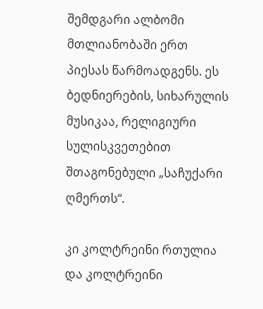შემდგარი ალბომი მთლიანობაში ერთ პიესას წარმოადგენს. ეს ბედნიერების, სიხარულის მუსიკაა, რელიგიური სულისკვეთებით შთაგონებული „საჩუქარი ღმერთს“.

კი კოლტრეინი რთულია და კოლტრეინი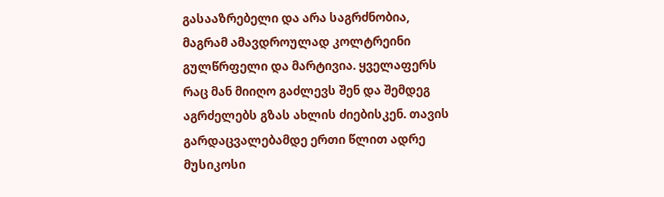გასააზრებელი და არა საგრძნობია, მაგრამ ამავდროულად კოლტრეინი გულწრფელი და მარტივია. ყველაფერს რაც მან მიიღო გაძლევს შენ და შემდეგ აგრძელებს გზას ახლის ძიებისკენ. თავის გარდაცვალებამდე ერთი წლით ადრე მუსიკოსი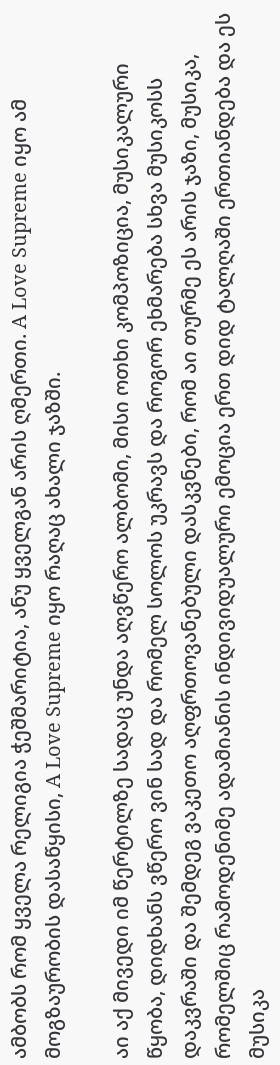ამბობს რომ ყველა რელიგია ჭეშმარიტია, ანუ ყველგან არის ღმერთი. A Love Supreme იყო ამ მოგზაურობის დასაწყისი, A Love Supreme იყო რაღაც ახალი ჯაზში.

აი აქ მივედი იმ წერტილზე სადაც უნდა აღვწერო ალბომი, მისი ოთხი კომპოზიცია, მუსიკალური წყობა, დიდხანს ვწერო ვინ სად და რომელ სოლოს უკრავს და როგორ ეხმარება სხვა მუსიკოსს დაკვრაში და შემდეგ ვაკეთო აღფრთოვანებული დასკვნები, რომ აი თურმე ეს არის ჯაზი, მუსიკა, რომელშიც რამოდენიმე ადამიანის ინდივიდუალური ემოცია ერთ დიდ ტალღაში ერთიანდება და ეს მუსიკა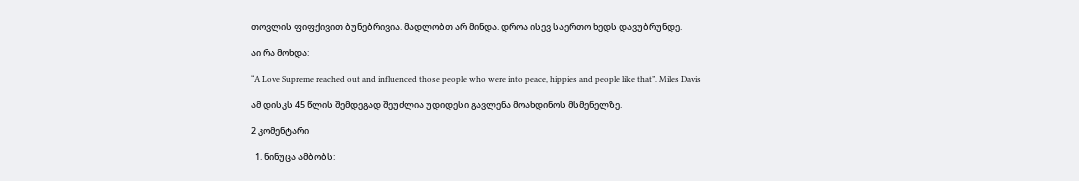თოვლის ფიფქივით ბუნებრივია. მადლობთ არ მინდა. დროა ისევ საერთო ხედს დავუბრუნდე.

აი რა მოხდა:

“A Love Supreme reached out and influenced those people who were into peace, hippies and people like that”. Miles Davis

ამ დისკს 45 წლის შემდეგად შეუძლია უდიდესი გავლენა მოახდინოს მსმენელზე.

2 კომენტარი

  1. ნინუცა ამბობს: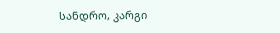სანდრო, კარგი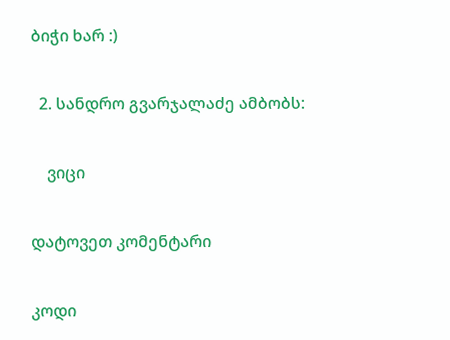ბიჭი ხარ :)

  2. სანდრო გვარჯალაძე ამბობს:

    ვიცი

დატოვეთ კომენტარი

კოდი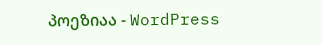პოეზიაა - WordPress